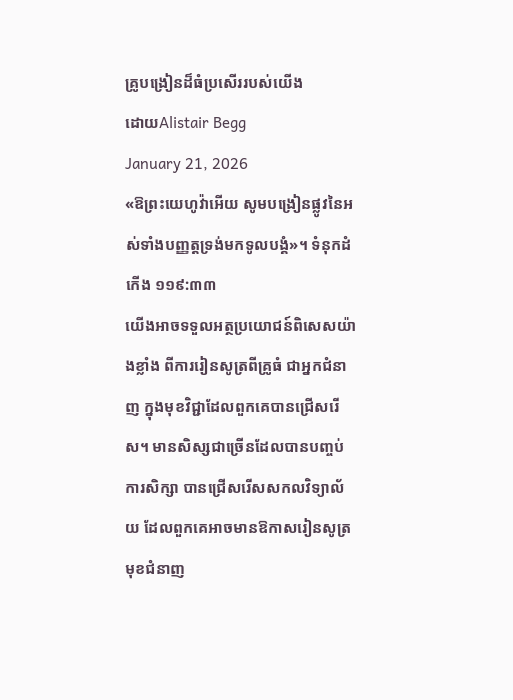គ្រូបង្រៀនដ៏ធំប្រសើររបស់យើង
ដោយAlistair Begg
January 21, 2026
«ឱព្រះយេហូវ៉ាអើយ សូមបង្រៀនផ្លូវនៃអស់ទាំងបញ្ញត្តទ្រង់មកទូលបង្គំ»។ ទំនុកដំកើង ១១៩:៣៣
យើងអាចទទួលអត្ថប្រយោជន៍ពិសេសយ៉ាងខ្លាំង ពីការរៀនសូត្រពីគ្រូធំ ជាអ្នកជំនាញ ក្នុងមុខវិជ្ជាដែលពួកគេបានជ្រើសរើស។ មានសិស្សជាច្រើនដែលបានបញ្ចប់ការសិក្សា បានជ្រើសរើសសកលវិទ្យាល័យ ដែលពួកគេអាចមានឱកាសរៀនសូត្រមុខជំនាញ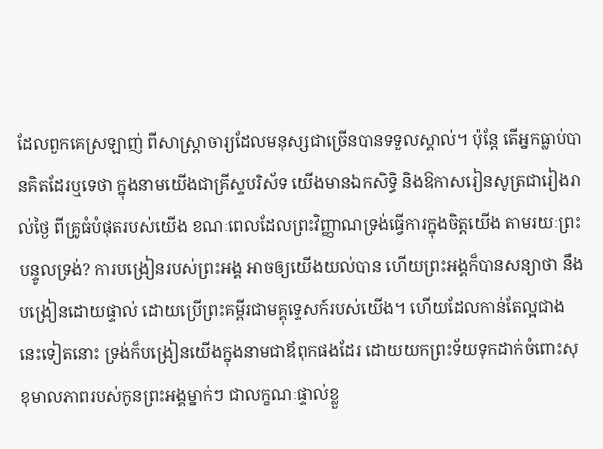ដែលពួកគេស្រឡាញ់ ពីសាស្ត្រាចារ្យដែលមនុស្សជាច្រើនបានទទួលស្គាល់។ ប៉ុន្តែ តើអ្នកធ្លាប់បានគិតដែរឬទេថា ក្នុងនាមយើងជាគ្រីស្ទបរិស័ទ យើងមានឯកសិទ្ធិ និងឱកាសរៀនសូត្រជារៀងរាល់ថ្ងៃ ពីគ្រូធំបំផុតរបស់យើង ខណៈពេលដែលព្រះវិញ្ញាណទ្រង់ធ្វើការក្នុងចិត្តយើង តាមរយៈព្រះបន្ទូលទ្រង់? ការបង្រៀនរបស់ព្រះអង្គ អាចឲ្យយើងយល់បាន ហើយព្រះអង្គក៏បានសន្យាថា នឹងបង្រៀនដោយផ្ទាល់ ដោយប្រើព្រះគម្ពីរជាមគ្គុទ្ទេសក៍របស់យើង។ ហើយដែលកាន់តែល្អជាងនេះទៀតនោះ ទ្រង់ក៏បង្រៀនយើងក្នុងនាមជាឪពុកផងដែរ ដោយយកព្រះទ័យទុកដាក់ចំពោះសុខុមាលភាពរបស់កូនព្រះអង្គម្នាក់ៗ ជាលក្ខណៈផ្ទាល់ខ្លួ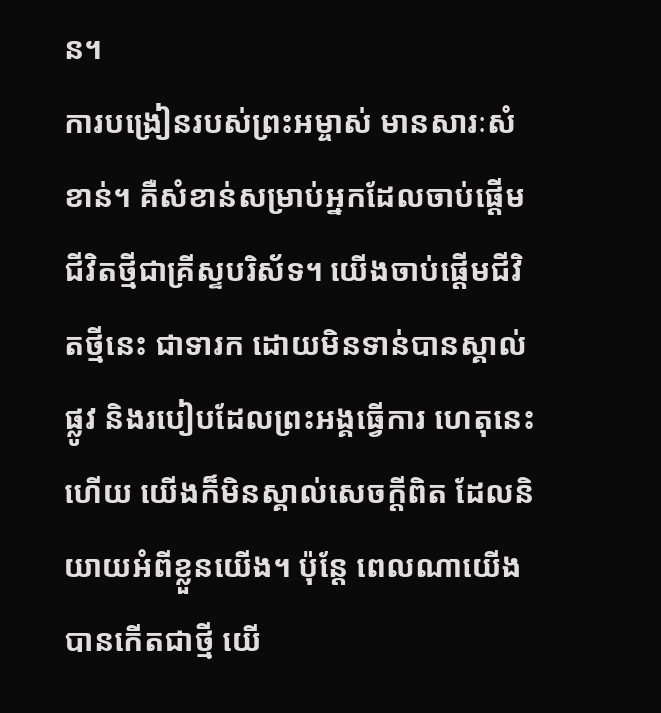ន។
ការបង្រៀនរបស់ព្រះអម្ចាស់ មានសារៈសំខាន់។ គឺសំខាន់សម្រាប់អ្នកដែលចាប់ផ្តើមជីវិតថ្មីជាគ្រីស្ទបរិស័ទ។ យើងចាប់ផ្តើមជីវិតថ្មីនេះ ជាទារក ដោយមិនទាន់បានស្គាល់ផ្លូវ និងរបៀបដែលព្រះអង្គធ្វើការ ហេតុនេះហើយ យើងក៏មិនស្គាល់សេចក្តីពិត ដែលនិយាយអំពីខ្លួនយើង។ ប៉ុន្តែ ពេលណាយើងបានកើតជាថ្មី យើ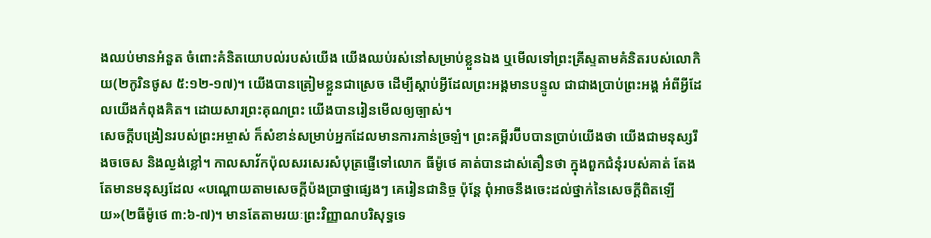ងឈប់មានអំនួត ចំពោះគំនិតយោបល់របស់យើង យើងឈប់រស់នៅសម្រាប់ខ្លួនឯង ឬមើលទៅព្រះគ្រីស្ទតាមគំនិតរបស់លោកិយ(២កូរិនថូស ៥:១២-១៧)។ យើងបានត្រៀមខ្លួនជាស្រេច ដើម្បីស្តាប់អ្វីដែលព្រះអង្គមានបន្ទូល ជាជាងប្រាប់ព្រះអង្គ អំពីអ្វីដែលយើងកំពុងគិត។ ដោយសារព្រះគុណព្រះ យើងបានរៀនមើលឲ្យច្បាស់។
សេចក្តីបង្រៀនរបស់ព្រះអម្ចាស់ ក៏សំខាន់សម្រាប់អ្នកដែលមានការភាន់ច្រឡំ។ ព្រះគម្ពីរប៊ីបបានប្រាប់យើងថា យើងជាមនុស្សរឹងចចេស និងល្ងង់ខ្លៅ។ កាលសាវ័កប៉ុលសរសេរសំបុត្រផ្ញើទៅលោក ធីម៉ូថេ គាត់បានដាស់តឿនថា ក្នុងពួកជំនុំរបស់គាត់ តែងតែមានមនុស្សដែល «បណ្ដោយតាមសេចក្ដីប៉ងប្រាថ្នាផ្សេងៗ គេរៀនជានិច្ច ប៉ុន្តែ ពុំអាចនឹងចេះដល់ថ្នាក់នៃសេចក្ដីពិតឡើយ»(២ធីម៉ូថេ ៣:៦-៧)។ មានតែតាមរយៈព្រះវិញ្ញាណបរិសុទ្ធទេ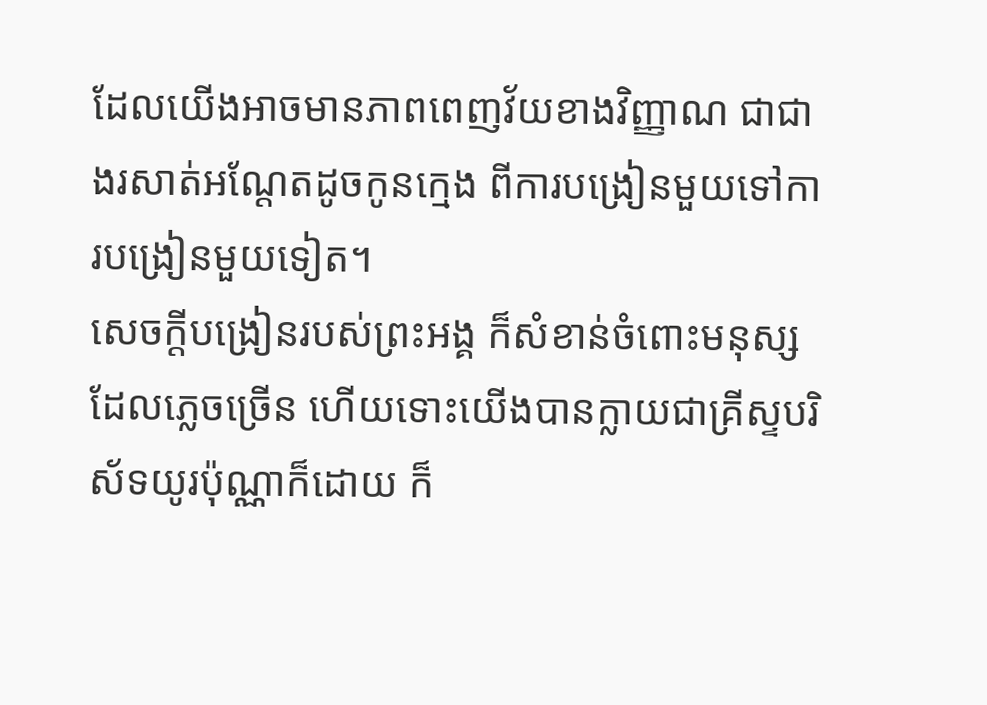ដែលយើងអាចមានភាពពេញវ័យខាងវិញ្ញាណ ជាជាងរសាត់អណ្ដែតដូចកូនក្មេង ពីការបង្រៀនមួយទៅការបង្រៀនមួយទៀត។
សេចក្តីបង្រៀនរបស់ព្រះអង្គ ក៏សំខាន់ចំពោះមនុស្សដែលភ្លេចច្រើន ហើយទោះយើងបានក្លាយជាគ្រីស្ទបរិស័ទយូរប៉ុណ្ណាក៏ដោយ ក៏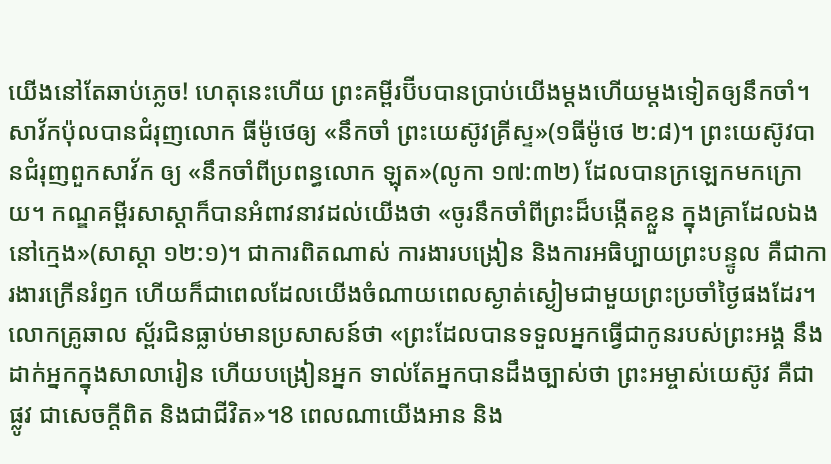យើងនៅតែឆាប់ភ្លេច! ហេតុនេះហើយ ព្រះគម្ពីរប៊ីបបានប្រាប់យើងម្តងហើយម្តងទៀតឲ្យនឹកចាំ។ សាវ័កប៉ុលបានជំរុញលោក ធីម៉ូថេឲ្យ «នឹកចាំ ព្រះយេស៊ូវគ្រីស្ទ»(១ធីម៉ូថេ ២:៨)។ ព្រះយេស៊ូវបានជំរុញពួកសាវ័ក ឲ្យ «នឹកចាំពីប្រពន្ធលោក ឡុត»(លូកា ១៧:៣២) ដែលបានក្រឡេកមកក្រោយ។ កណ្ឌគម្ពីរសាស្តាក៏បានអំពាវនាវដល់យើងថា «ចូរនឹកចាំពីព្រះដ៏បង្កើតខ្លួន ក្នុងគ្រាដែលឯងនៅក្មេង»(សាស្តា ១២:១)។ ជាការពិតណាស់ ការងារបង្រៀន និងការអធិប្បាយព្រះបន្ទូល គឺជាការងារក្រើនរំឭក ហើយក៏ជាពេលដែលយើងចំណាយពេលស្ងាត់ស្ងៀមជាមួយព្រះប្រចាំថ្ងៃផងដែរ។
លោកគ្រូឆាល ស្ព័រជិនធ្លាប់មានប្រសាសន៍ថា «ព្រះដែលបានទទួលអ្នកធ្វើជាកូនរបស់ព្រះអង្គ នឹងដាក់អ្នកក្នុងសាលារៀន ហើយបង្រៀនអ្នក ទាល់តែអ្នកបានដឹងច្បាស់ថា ព្រះអម្ចាស់យេស៊ូវ គឺជាផ្លូវ ជាសេចក្តីពិត និងជាជីវិត»។8 ពេលណាយើងអាន និង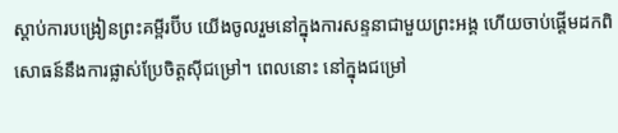ស្តាប់ការបង្រៀនព្រះគម្ពីរប៊ីប យើងចូលរួមនៅក្នុងការសន្ទនាជាមួយព្រះអង្គ ហើយចាប់ផ្តើមដកពិសោធន៍នឹងការផ្លាស់ប្រែចិត្តស៊ីជម្រៅ។ ពេលនោះ នៅក្នុងជម្រៅ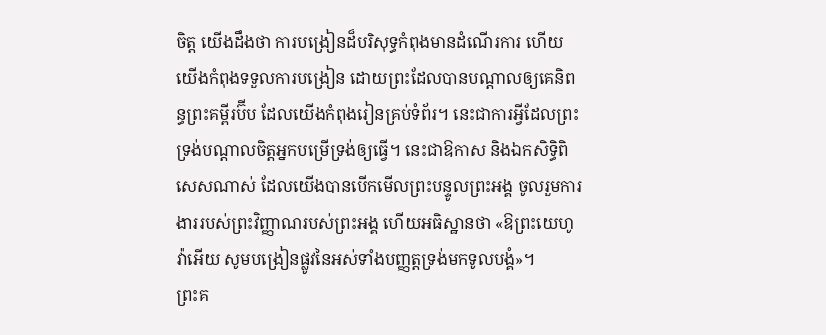ចិត្ត យើងដឹងថា ការបង្រៀនដ៏បរិសុទ្ធកំពុងមានដំណើរការ ហើយយើងកំពុងទទួលការបង្រៀន ដោយព្រះដែលបានបណ្តាលឲ្យគេនិពន្ធព្រះគម្ពីរប៊ីប ដែលយើងកំពុងរៀនគ្រប់ទំព័រ។ នេះជាការអ្វីដែលព្រះទ្រង់បណ្តាលចិត្តអ្នកបម្រើទ្រង់ឲ្យធ្វើ។ នេះជាឱកាស និងឯកសិទ្ធិពិសេសណាស់ ដែលយើងបានបើកមើលព្រះបន្ទូលព្រះអង្គ ចូលរួមការងាររបស់ព្រះវិញ្ញាណរបស់ព្រះអង្គ ហើយអធិស្ឋានថា «ឱព្រះយេហូវ៉ាអើយ សូមបង្រៀនផ្លូវនៃអស់ទាំងបញ្ញត្តទ្រង់មកទូលបង្គំ»។
ព្រះគ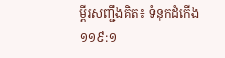ម្ពីរសញ្ជឹងគិត៖ ទំនុកដំកើង ១១៩:១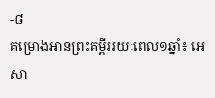-៨
គម្រោងអានព្រះគម្ពីររយៈពេល១ឆ្នាំ៖ អេសា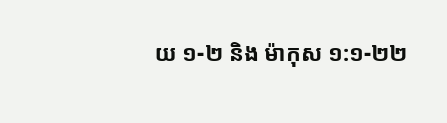យ ១-២ និង ម៉ាកុស ១:១-២២